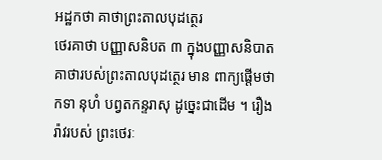អដ្ឋកថា គាថាព្រះតាលបុដត្ថេរ
ថេរគាថា បញ្ញាសនិបត ៣ ក្នុងបញ្ញាសនិបាត គាថារបស់ព្រះតាលបុដត្ថេរ មាន ពាក្យផ្តើមថា កទា នុហំ បព្វតកន្ទរាសុ ដូច្នេះជាដើម ។ រឿងរ៉ាវរបស់ ព្រះថេរៈ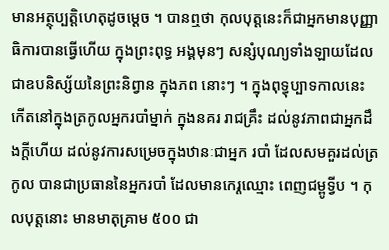មានអត្ថុប្បត្តិហេតុដូចម្តេច ។ បានឮថា កុលបុត្តនេះក៏ជាអ្នកមានបុញ្ញាធិការបានធ្វើហើយ ក្នុងព្រះពុទ្ធ អង្គមុនៗ សន្សំបុណ្យទាំងឡាយដែលជាឧបនិស្ស័យនៃព្រះនិព្វាន ក្នុងភព នោះៗ ។ ក្នុងពុទ្ធុប្បាទកាលនេះ កើតនៅក្នុងត្រកូលអ្នករបាំម្នាក់ ក្នុងនគរ រាជគ្រឹះ ដល់នូវភាពជាអ្នកដឹងក្តីហើយ ដល់នូវការសម្រេចក្នុងឋានៈជាអ្នក របាំ ដែលសមគួរដល់ត្រកូល បានជាប្រធាននៃអ្នករបាំ ដែលមានកេរ្តឈ្មោះ ពេញជម្ពូទ្វីប ។ កុលបុត្តនោះ មានមាតុគ្រាម ៥០០ ជា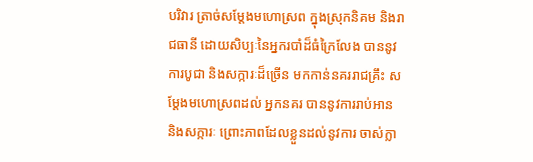បរិវារ ត្រាច់សម្តែងមហោស្រព ក្នុងស្រុកនិគម និងរាជធានី ដោយសិប្បៈនៃអ្នករបាំដ៏ធំក្រៃលែង បាននូវ ការបូជា និងសក្ការៈដ៏ច្រើន មកកាន់នគររាជគ្រឹះ សម្តែងមហោស្រពដល់ អ្នកនគរ បាននូវការរាប់អាន និងសក្ការៈ ព្រោះភាពដែលខ្លួនដល់នូវការ ចាស់ក្លា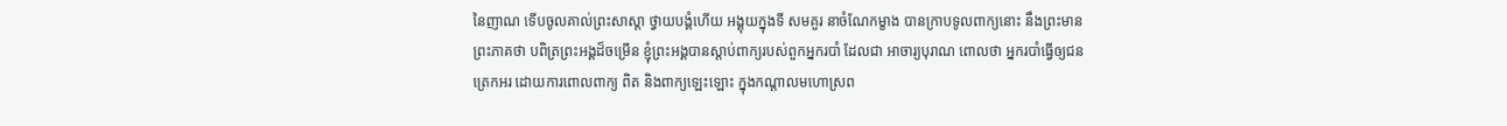នៃញាណ ទើបចូលគាល់ព្រះសាស្តា ថ្វាយបង្គំហើយ អង្គុយក្នុងទី សមគួរ នាចំណែកម្ខាង បានក្រាបទូលពាក្យនោះ នឹងព្រះមានព្រះភាគថា បពិត្រព្រះអង្គដ៏ចម្រើន ខ្ញុំព្រះអង្គបានស្តាប់ពាក្យរបស់ពួកអ្នករបាំ ដែលជា អាចារ្យបុរាណ ពោលថា អ្នករបាំធ្វើឲ្យជនត្រេកអរ ដោយការពោលពាក្យ ពិត និងពាក្យឡេះឡោះ ក្នុងកណ្តាលមហោស្រព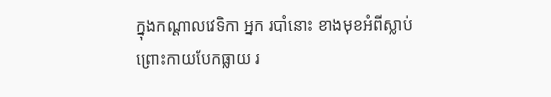ក្នុងកណ្តាលវេទិកា អ្នក របាំនោះ ខាងមុខអំពីស្លាប់ ព្រោះកាយបែកធ្លាយ រ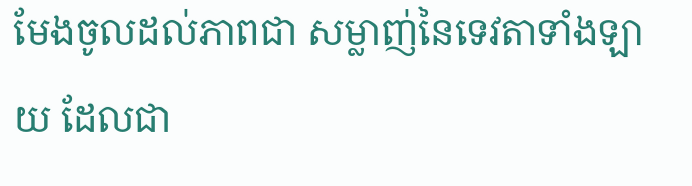មែងចូលដល់ភាពជា សម្លាញ់នៃទេវតាទាំងឡាយ ដែលជា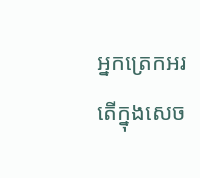អ្នកត្រេកអរ តើក្នុងសេច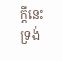ក្តីនេះ ទ្រង់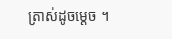ត្រាស់ដូចម្តេច ។